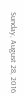Sunday, August 28, 2016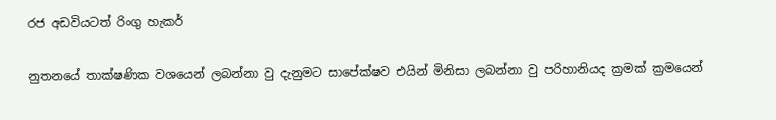රජ අඩවියටත් රිංගු හැකර්

නුතනයේ තාක්ෂණික වශයෙන් ලබන්නා වු දැනුමට සාපේක්ෂව එයින් මිනිසා ලබන්නා වු පරිහානියද ක්‍රමක් ක්‍රමයෙන්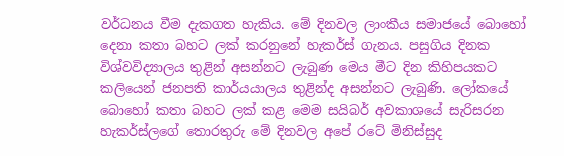වර්ධනය වීම දැකගත හැකිය. මේ දිනවල ලාංකීය සමාජයේ බොහෝ දෙනා කතා බහට ලක් කරනුනේ හැකර්ස් ගැනය. පසුගිය දිනක විශ්වවිද්‍යාලය තුළින් අසන්නට ලැබුණ මෙය මීට දින කිහිපයකට කලියෙන් ජනපති කාර්යයාලය තුළින්ද අසන්නට ලැබුණි. ලෝකයේ බොහෝ කතා බහට ලක් කළ මෙම සයිබර් අවකාශයේ සැරිසරන හැකර්ස්ලගේ තොරතුරු මේ දිනවල අපේ රටේ මිනිස්සුද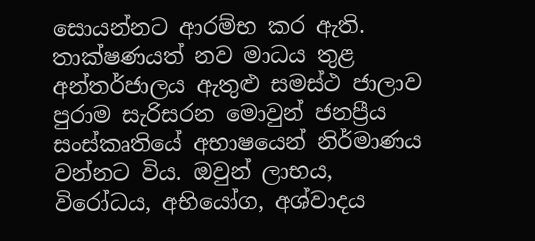සොයන්නට ආරම්භ කර ඇති.
තාක්ෂණයත් නව මාධය තුළ අන්තර්ජාලය ඇතුළු සමස්ථ ජාලාව පුරාම සැරිසරන මොවුන් ජනප්‍රීය සංස්කෘතියේ අභාෂයෙන් නිර්මාණය වන්නට විය. ඔවුන් ලාභය, විරෝධය, අභියෝග, අශ්වාදය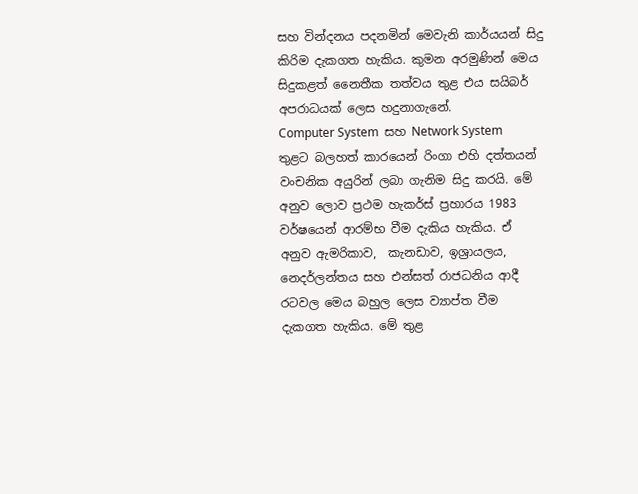සහ වින්දනය පදනමින් මෙවැනි කාර්යයන් සිදු කිරිම දැකගත හැකිය. කුමන අරමුණින් මෙය සිදුකළත් නෛතීක තත්වය තුළ එය සයිබර් අපරාධයක් ලෙස හදුනාගැනේ.
Computer System  සහ Network System  තුළට බලහත් කාරයෙන් රිංගා එහි දත්තයන් වංචනික අයුරින් ලබා ගැනිම සිදු කරයි. මේ අනුව ලොව ප්‍රථම හැකර්ස් ප්‍රහාරය 1983 වර්ෂයෙන් ආරම්භ වීම දැකිය හැකිය. ඒ අනුව ඇමරිකාව,  කැනඩාව, ඉශ්‍රායලය, නෙදර්ලන්තය සහ එන්සත් රාජධනිය ආදී රටවල මෙය බහුල ලෙස ව්‍යාප්ත වීම දැකගත හැකිය. මේ තුළ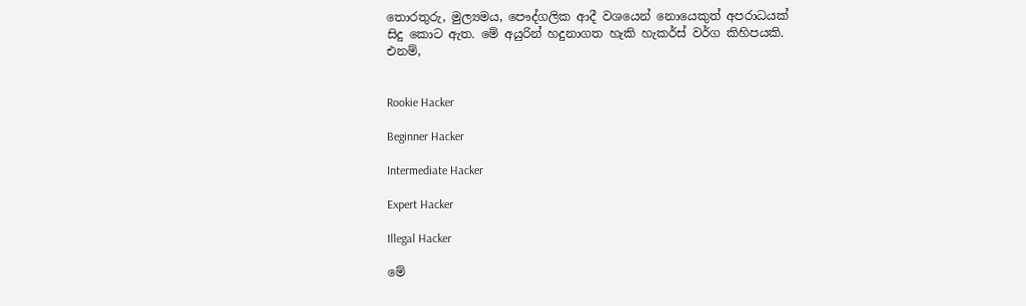තොරතුරු, මුල්‍යමය, පෞද්ගලික ආදී වශයෙන් නොයෙකුත් අපරාධයක් සිදු කොට ඇත. මේ අයුරින් හදුනාගත හැකි හැකර්ස් වර්ග කිහිපයකි. එනම්,


Rookie Hacker

Beginner Hacker

Intermediate Hacker

Expert Hacker

Illegal Hacker

මේ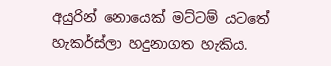අයුරින් නොයෙක් මට්ටම් යටතේ හැකර්ස්ලා හදුනාගත හැකිය.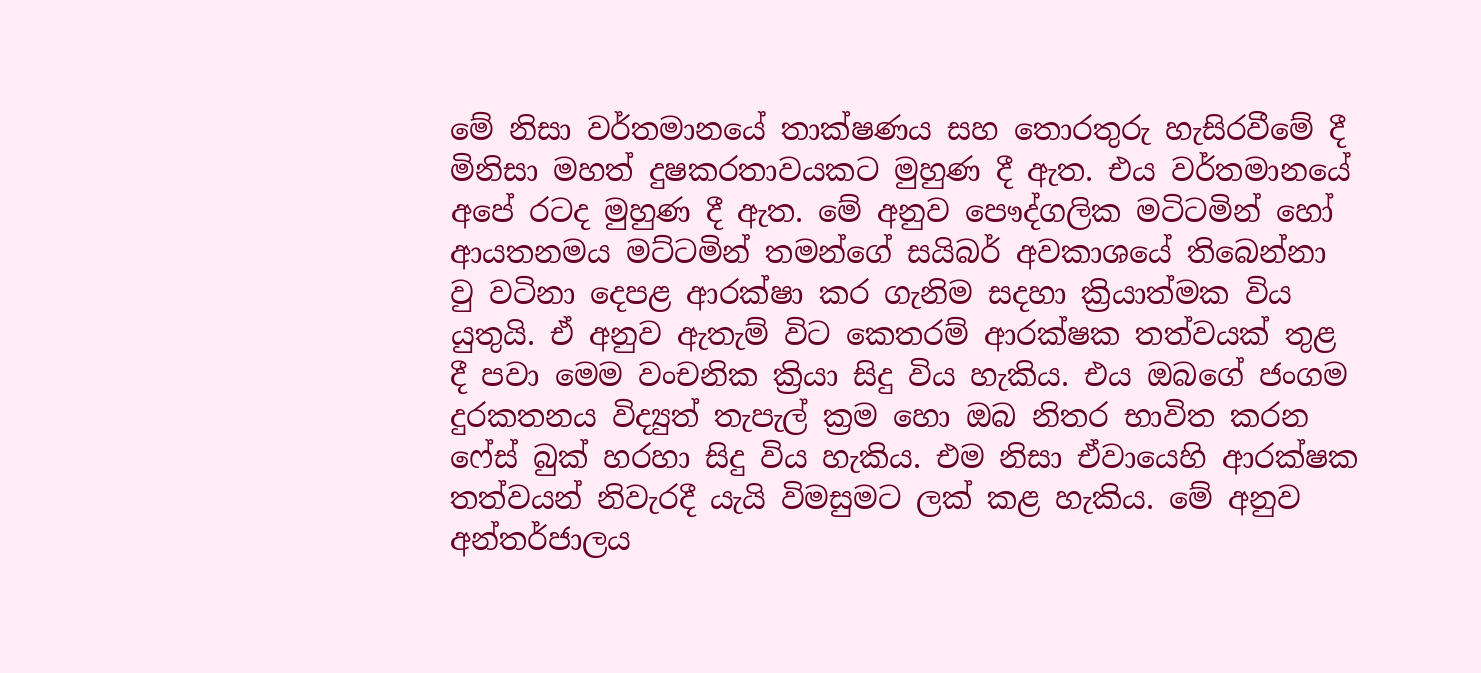මේ නිසා වර්තමානයේ තාක්ෂණය සහ තොරතුරු හැසිරවීමේ දී මිනිසා මහත් දුෂකරතාවයකට මුහුණ දී ඇත. එය වර්තමානයේ අපේ රටද මුහුණ දී ඇත. මේ අනුව පෞද්ගලික මටිටමින් හෝ ආයතනමය මට්ටමින් තමන්ගේ සයිබර් අවකාශයේ තිබෙන්නා වු වටිනා දෙපළ ආරක්ෂා කර ගැනිම සදහා ක්‍රියාත්මක විය යුතුයි. ඒ අනුව ඇතැම් විට කෙතරම් ආරක්ෂක තත්වයක් තුළ දී පවා මෙම වංචනික ක්‍රියා සිදු විය හැකිය. එය ඔබගේ ජංගම දුරකතනය විද්‍යුත් තැපැල් ක්‍රම හො ඔබ නිතර භාවිත කරන ෆේස් බුක් හරහා සිදු විය හැකිය. එම නිසා ඒවායෙහි ආරක්ෂක තත්වයන් නිවැරදී යැයි විමසුමට ලක් කළ හැකිය. මේ අනුව අන්තර්ජාලය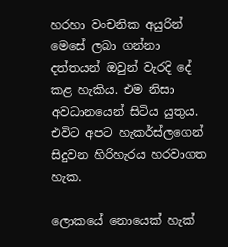හරහා වංචනික අයුරින් මෙසේ ලබා ගන්නා දත්තයන් ඔවුන් වැරදි දේ කළ හැකිය. එම නිසා අවධානයෙන් සිටිය යුතුය. එවිට අපට හැකර්ස්ලගෙන් සිදුවන හිරිහැරය හරවාගත හැක.

ලොකයේ නොයෙක් හැක්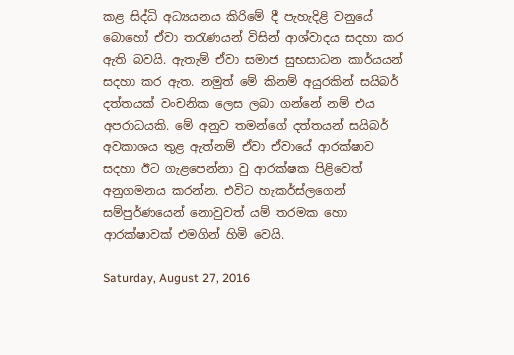කළ සිද්ධි අධ්‍යයනය කිරිමේ දී පැහැදිළි වනුයේ බොහෝ ඒවා තරැණයන් විසින් ආශ්වාදය සදහා කර ඇති බවයි. ඇතැම් ඒවා සමාජ සුභසාධන කාර්යයන් සදහා කර ඇත. නමුත් මේ කිනම් අයුරකින් සයිබර් දත්තයක් වංචනික ලෙස ලබා ගන්නේ නම් එය අපරාධයකි. මේ අනුව තමන්ගේ දත්තයන් සයිබර් අවකාශය තුළ ඇත්නම් ඒවා ඒවායේ ආරක්ෂාව සදහා ඊට ගැළපෙන්නා වු ආරක්ෂක පිළිවෙත් අනුගමනය කරන්න. එවිට හැකර්ස්ලගෙන් සම්පුර්ණයෙන් නොවුවත් යම් තරමක හො ආරක්ෂාවක් එමගින් හිමි වෙයි.

Saturday, August 27, 2016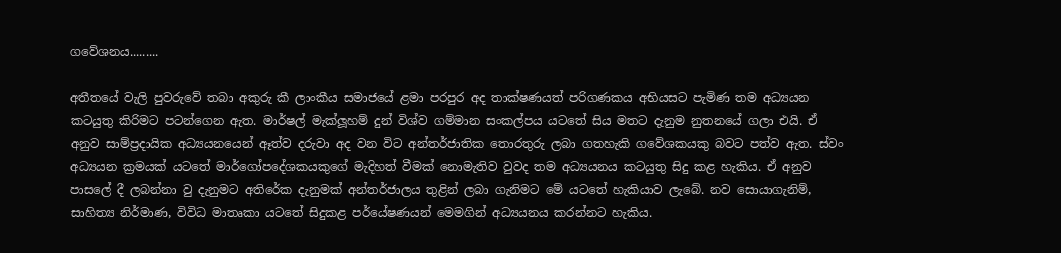ගවේශනය.........

අතීතයේ වැලි පුවරුවේ තබා අකුරු කී ලාංකීය සමාජයේ ළමා පරපුර අද තාක්ෂණයත් පරිගණකය අභියසට පැමිණ තම අධ්‍යයන කටයුතු කිරිමට පටන්ගෙන ඇත. මාර්ෂල් මැක්ලූහම් දුන් විශ්ව ගම්මාන සංකල්පය යටතේ සිය මතට දැනුම නුතනයේ ගලා එයි. ඒ අනුව සාම්ප්‍රදායික අධ්‍යයනයෙන් ඈත්ව දරුවා අද වන විට අන්තර්ජාතික තොරතුරු ලබා ගතහැකි ගවේශකයකු බවට පත්ව ඇත. ස්වං අධ්‍යයන ක්‍රමයක් යටතේ මාර්ගෝපදේශකයකුගේ මැදිහත් වීමක් නොමැතිව වුවද තම අධ්‍යයනය කටයුතු සිදු කළ හැකිය. ඒ අනුව පාසලේ දී ලබන්නා වු දැනුමට අතිරේක දැනුමක් අන්තර්ජාලය තුළින් ලබා ගැනිමට මේ යටතේ හැකියාව ලැබේ. නව සොයාගැනිම්, සාහිත්‍ය නිර්මාණ, විවිධ මාතෘකා යටතේ සිදුකළ පර්යේෂණයන් මෙමගින් අධ්‍යයනය කරන්නට හැකිය.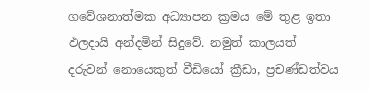ගවේශනාත්මක අධ්‍යාපන ක්‍රමය මේ තුළ ඉතා ඵලදායි අන්දමින් සිදුවේ. නමුත් කාලයත් දරුවන් නොයෙකුත් වීඩියෝ ක්‍රීඩා, ප්‍රචණ්ඩත්වය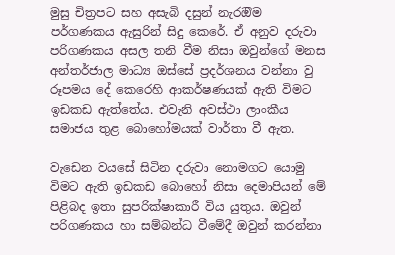මුසු චිත්‍රපට සහ අසැබි දසුන් නැරඔිම පර්ගණකය ඇසුරින් සිදු කෙරේ. ඒ අනුව දරුවා පරිගණකය අසල තනි වීම නිසා ඔවුන්ගේ මනස අන්තර්ජාල මාධ්‍ය ඔස්සේ ප්‍රදර්ශනය වන්නා වු රූපමය දේ කෙරෙහි ආකර්ෂණයක් ඇති විමට ඉඩකඩ ඇත්තේය. එවැනි අවස්ථා ලාංකීය සමාජය තුළ බොහෝමයක් වාර්තා වී ඇත.

වැඩෙන වයසේ සිටින දරුවා නොමගට යොමු විමට ඇති ඉඩකඩ බොහෝ නිසා දෙමාපියන් මේ පිළිබද ඉතා සුපරික්ෂාකාරී විය යුතුය. ඔවුන් පරිගණකය හා සම්බන්ධ වීමේදී ඔවුන් කරන්නා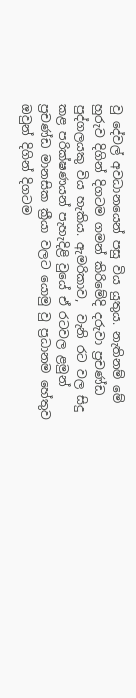වු දේවල් අවධානයෙන් පසු විය යුතුය. නැතිනම් මේ හුරුව දිගින් දිගටම ගමන් කිරිමේදි දරුවා ප්‍රචණ්ඩ පුද්ගලයකු විය හැකිය. ඇමරිකාව,  වැනි රට වල සිදු කළ පරික්ෂණයන් පැහැදිළි වුයේ ඒ රටවල ළමුන් ප්‍රචණ්ඩ මානසික ක්‍රීයා වලට යොමු වු ප්‍රධානම හේතුව ඔවුන් දිගින් දිගටම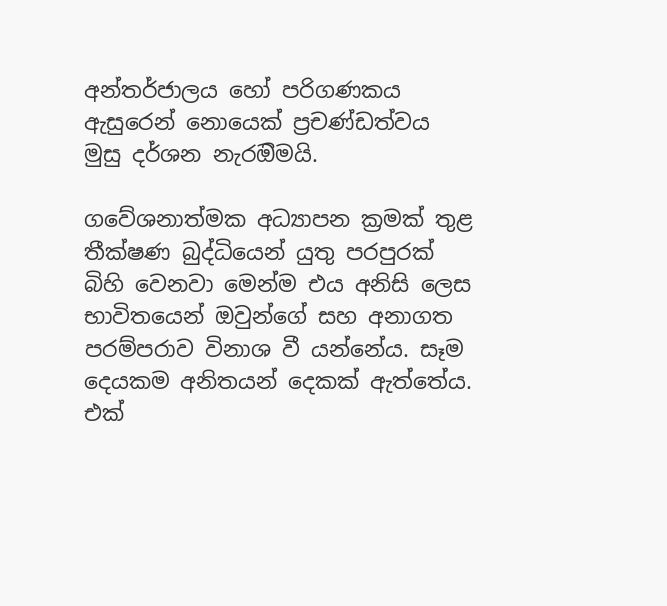අන්තර්ජාලය හෝ පරිගණකය ඇසුරෙන් නොයෙක් ප්‍රචණ්ඩත්වය මුසු දර්ශන නැරඔිමයි.

ගවේශනාත්මක අධ්‍යාපන ක්‍රමක් තුළ තීක්ෂණ බුද්ධියෙන් යුතු පරපුරක් බිහි වෙනවා මෙන්ම එය අනිසි ලෙස භාවිතයෙන් ඔවුන්ගේ සහ අනාගත පරම්පරාව විනාශ වී යන්නේය. සෑම දෙයකම අනිතයන් දෙකක් ඇත්තේය. එක්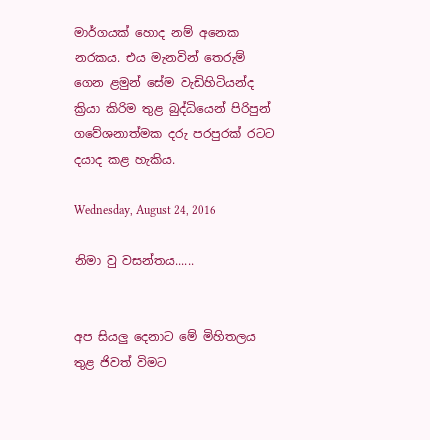මාර්ගයක් හොද නම් අනෙක නරකය. එය මැනවින් තෙරුම් ගෙන ළමුන් සේම වැඩිහිටියන්ද ක්‍රියා කිරිම තුළ බුද්ධියෙන් පිරිපුන් ගවේශනාත්මක දරු පරපුරක් රටට දයාද කළ හැකිය.

Wednesday, August 24, 2016

නිමා වු වසන්තය......


අප සියලු දෙනාට මේ මිහිතලය තුළ ජිවත් විමට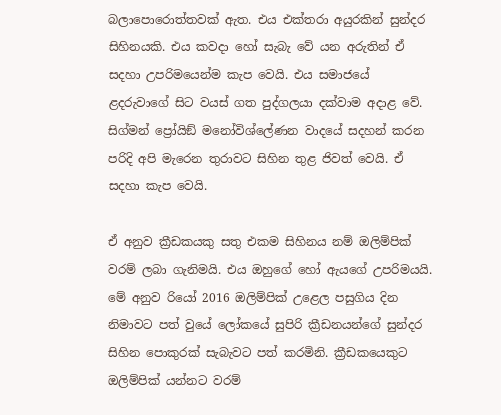බලාපොරොත්තවක් ඇත. එය එක්තරා අයුරකින් සුන්දර සිහිනයකි. එය කවදා හෝ සැබැ වේ යන අරුතින් ඒ සදහා උපරිමයෙන්ම කැප වෙයි. එය සමාජයේ ළදරුවාගේ සිට වයස් ගත පුද්ගලයා දක්වාම අදාළ වේ. සිග්මන් ප්‍රෝයිඞ් මනෝවිශ්ලේණන වාදයේ සදහන් කරන පරිදි අපි මැරෙන තුරාවට සිහින තුළ ජිවත් වෙයි. ඒ සදහා කැප වෙයි.

ඒ අනුව ක්‍රීඩකයකු සතු එකම සිහිනය නම් ඔලිම්පික් වරම් ලබා ගැනිමයි. එය ඔහුගේ හෝ ඇයගේ උපරිමයයි. මේ අනුව රියෝ 2016 ඔලිම්පික් උළෙල පසුගිය දින නිමාවට පත් වුයේ ලෝකයේ සුපිරි ක්‍රීඩනයන්ගේ සුන්දර සිහින පොකුරක් සැබැවට පත් කරමිනි. ක්‍රීඩකයෙකුට ඔලිම්පික් යන්නට වරම්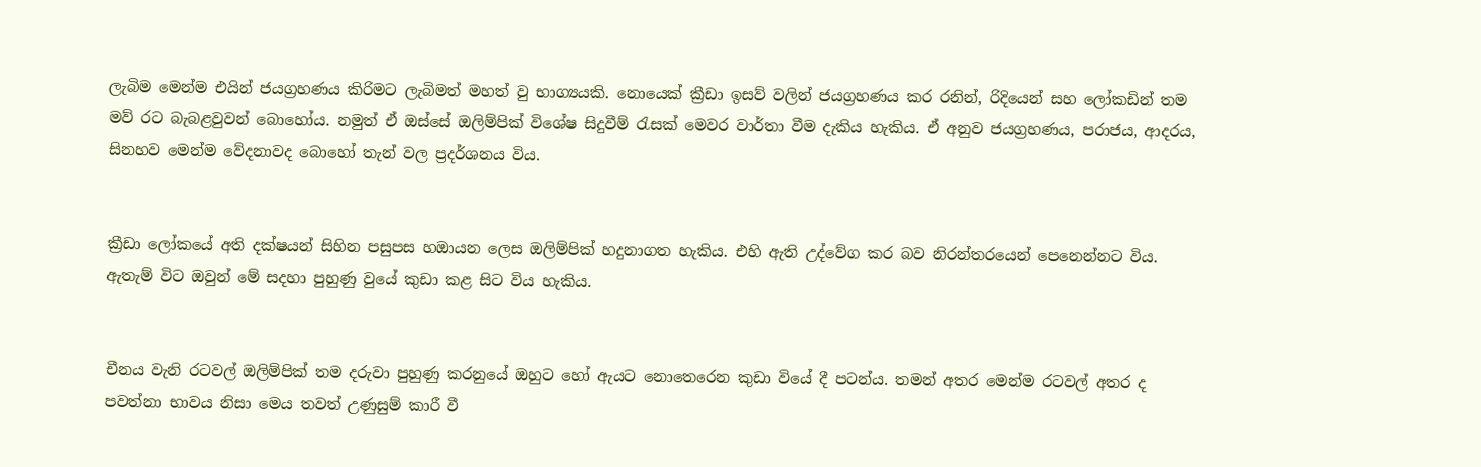ලැබිම මෙන්ම එයින් ජයග්‍රහණය කිරිමට ලැබිමත් මහත් වු භාග්‍යයකි. නොයෙක් ක්‍රීඩා ඉසව් වලින් ජයග්‍රහණය කර රනින්, රිදියෙන් සහ ලෝකඩින් තම මව් රට බැබළවුවන් බොහෝය. නමුත් ඒ ඔස්සේ ඔලිම්පික් විශේෂ සිදුවීම් රැසක් මෙවර වාර්තා වීම දැකිය හැකිය. ඒ අනුව ජයග්‍රහණය, පරාජය, ආදරය, සිනහව මෙන්ම වේදනාවද බොහෝ තැන් වල ප්‍රදර්ශනය විය.


ක්‍රීඩා ලෝකයේ අති දක්ෂයන් සිහින පසුපස හඔායන ලෙස ඔලිම්පික් හදුනාගත හැකිය. එහි ඇති උද්වේග කර බව නිරන්තරයෙන් පෙනෙන්නට විය. ඇතැම් විට ඔවුන් මේ සදහා පුහුණු වුයේ කුඩා කළ සිට විය හැකිය.


චීනය වැනි රටවල් ඔලිම්පික් තම දරුවා පුහුණු කරනුයේ ඔහුට හෝ ඇයට නොතෙරෙන කුඩා වියේ දී පටන්ය. තමන් අතර මෙන්ම රටවල් අතර ද පවත්නා භාවය නිසා මෙය තවත් උණුසුම් කාරී වී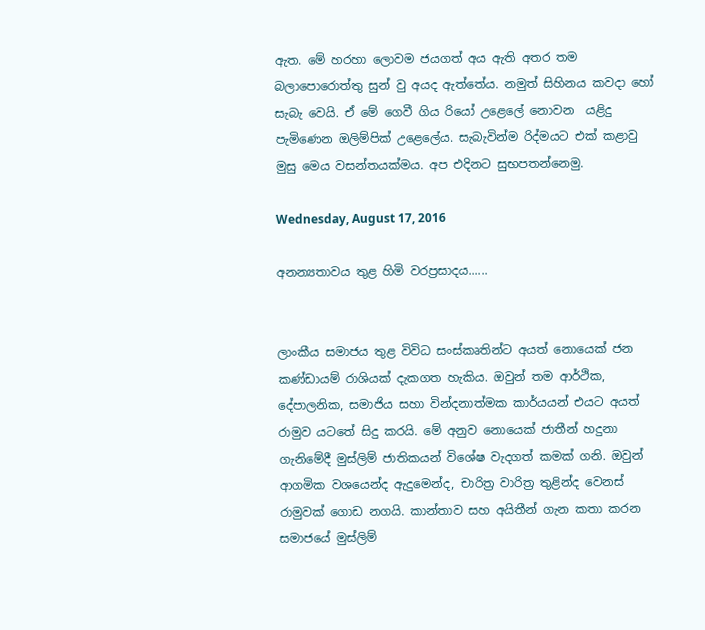ඇත. මේ හරහා ලොවම ජයගත් අය ඇති අතර තම බලාපොරොත්තු සුන් වු අයද ඇත්තේය. නමුත් සිහිනය කවදා හෝ සැබැ වෙයි. ඒ මේ ගෙවී ගිය රියෝ උළෙලේ නොවන  යළිදු පැමිණෙන ඔලිම්පික් උළෙලේය. සැබැවින්ම රිද්මයට එක් කළාවු මුසු මෙය වසන්තයක්මය. අප එදිනට සුභපතන්නෙමු.

Wednesday, August 17, 2016

අනන්‍යතාවය තුළ හිමි වරප්‍රසාදය......


ලාංකීය සමාජය තුළ විවිධ සංස්කෘතින්ට අයත් නොයෙක් ජන කණ්ඩායම් රාශියක් දැකගත හැකිය. ඔවුන් තම ආර්ථික, දේපාලනික, සමාජිය සහා වින්දනාත්මක කාර්යයන් එයට අයත් රාමුව යටතේ සිදු කරයි. මේ අනුව නොයෙක් ජාතීන් හදුනා ගැනිමේදී මුස්ලිම් ජාතිකයන් විශේෂ වැදගත් කමක් ගනි. ඔවුන් ආගමික වශයෙන්ද ඇදුමෙන්ද, චාරිත්‍ර වාරිත්‍ර තුළින්ද වෙනස් රාමුවක් ගොඩ නගයි. කාන්තාව සහ අයිතීන් ගැන කතා කරන සමාජයේ මුස්ලිම්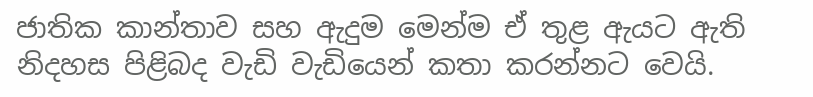ජාතික කාන්තාව සහ ඇදුම මෙන්ම ඒ තුළ ඇයට ඇති නිදහස පිළිබද වැඩි වැඩියෙන් කතා කරන්නට වෙයි.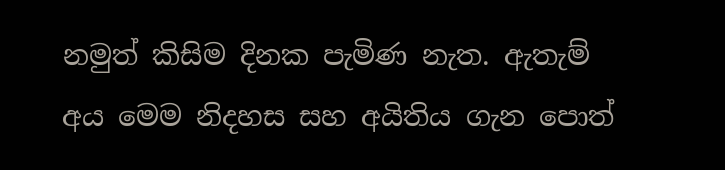නමුත් කිසිම දිනක පැමිණ නැත. ඇතැම් අය මෙම නිදහස සහ අයිතිය ගැන පොත්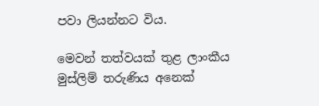පවා ලියන්නට විය.

මෙවන් තත්වයක් තුළ ලාංකීය මුස්ලිම් තරුණිය අනෙක්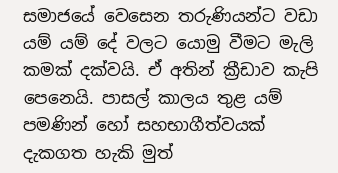සමාජයේ වෙසෙන තරුණියන්ට වඩා යම් යම් දේ වලට යොමු වීමට මැලි කමක් දක්වයි. ඒ අතින් ක්‍රීඩාව කැපි පෙනෙයි. පාසල් කාලය තුළ යම් පමණින් හෝ සහභාගීත්වයක් දැකගත හැකි මුත්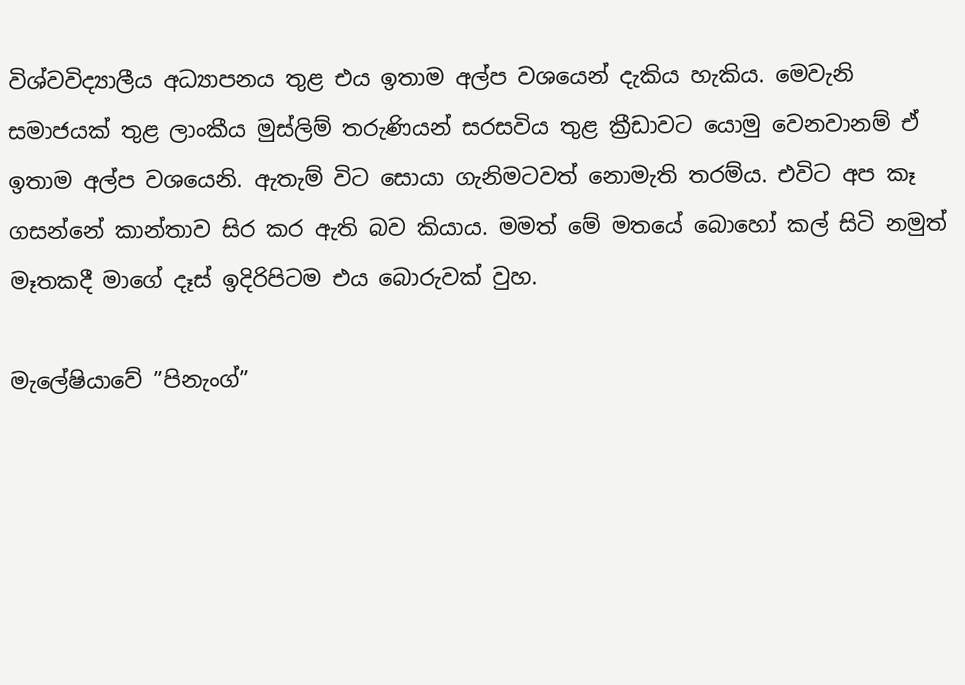විශ්වවිද්‍යාලීය අධ්‍යාපනය තුළ එය ඉතාම අල්ප වශයෙන් දැකිය හැකිය. මෙවැනි සමාජයක් තුළ ලාංකීය මුස්ලිම් තරුණියන් සරසවිය තුළ ක්‍රීඩාවට යොමු වෙනවානම් ඒ ඉතාම අල්ප වශයෙනි. ඇතැම් විට සොයා ගැනිමටවත් නොමැති තරම්ය. එවිට අප කෑ ගසන්නේ කාන්තාව සිර කර ඇති බව කියාය. මමත් මේ මතයේ බොහෝ කල් සිටි නමුත් මෑතකදී මාගේ දෑස් ඉදිරිපිටම එය බොරුවක් වුහ.

මැලේෂියාවේ ”පිනැංග්”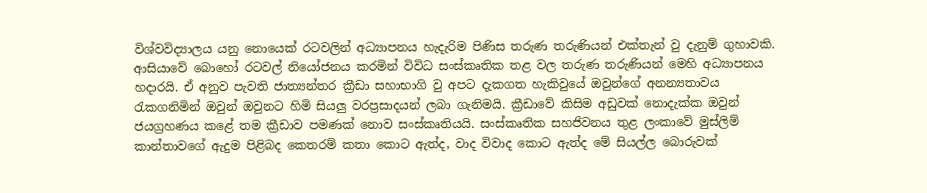විශ්වවිද්‍යාලය යනු නොයෙක් රටවලින් අධ්‍යාපනය හැදැරිම පිණිස තරුණ තරුණියන් එක්තැන් වු දැනුම් ගුහාවකි. ආසියාවේ බොහෝ රටවල් නියෝජනය කරමින් විවිධ සංස්කෘතික තළ වල තරුණ තරුණියන් මෙහි අධ්‍යාපනය හදාරයි. ඒ අනුව පැවති ජාත්‍යන්තර ක්‍රීඩා සහාභාගි වු අපට දැකගත හැකිවුයේ ඔවුන්ගේ අනන්‍යතාවය රැකගනිමින් ඔවුන් ඔවුනට හිමි සියලු වරප්‍රසාදයන් ලබා ගැනිමයි. ක්‍රීඩාවේ කිසිම අඩුවක් නොදැක්ක ඔවුන් ජයග්‍රහණය කළේ තම ක්‍රීඩාව පමණක් නොව සංස්කෘතියයි. සංස්කෘතික සහජිවනය තුළ ලංකාවේ මුස්ලිම් කාන්තාවගේ ඇදුම පිළිබද කෙතරම් කතා කොට ඇත්ද, වාද විවාද කොට ඇත්ද මේ සියල්ල බොරුවක්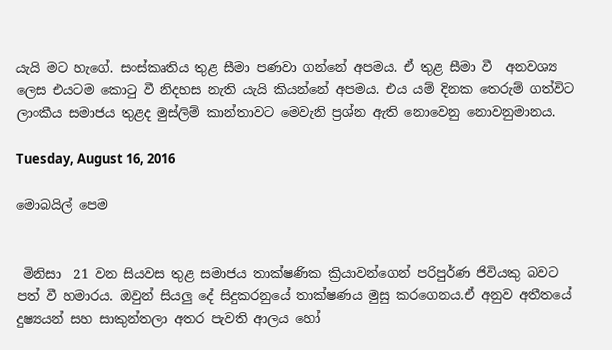යැයි මට හැගේ. සංස්කෘතිය තුළ සීමා පණවා ගන්නේ අපමය. ඒ තුළ සීමා වී  අනවශ්‍ය ලෙස එයටම කොටු වී නිදහස නැති යැයි කියන්නේ අපමය. එය යම් දිනක තෙරුම් ගත්විට ලාංකීය සමාජය තුළද මුස්ලිම් කාන්තාවට මෙවැනි ප්‍රශ්න ඇති නොවෙනු නොවනුමානය.

Tuesday, August 16, 2016

මොබයිල් පෙම


 මිනිසා  21 වන සියවස තුළ සමාජය තාක්ෂණික ක්‍රියාවන්ගෙන් පරිපුර්ණ ජිවියකු බවට පත් වී හමාරය. ඔවුන් සියලු දේ සිදුකරනුයේ තාක්ෂණය මුසු කරගෙනය.ඒ අනුව අතීතයේ දුෂ්‍යයන් සහ සාකුන්තලා අතර පැවති ආලය හෝ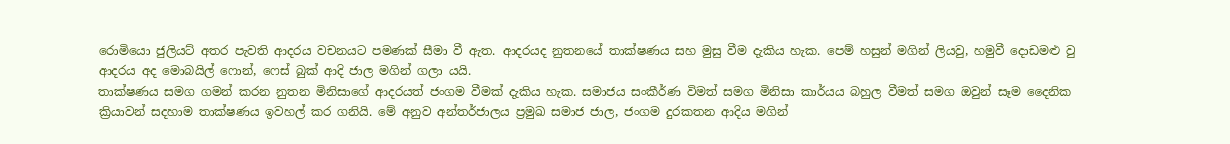රොමියො ජුලියට් අතර පැවති ආදරය වචනයට පමණක් සීමා වී ඇත. ආදරයද නුතනයේ තාක්ෂණය සහ මුසු වීම දැකිය හැක. පෙම් හසුන් මගින් ලියවු, හමුවී දොඩමළු වු ආදරය අද මොබයිල් ෆොන්, ෆෙස් බුක් ආදි ජාල මගින් ගලා යයි.
තාක්ෂණය සමග ගමන් කරන නුතන මිනිසාගේ ආදරයත් ජංගම වීමක් දැකිය හැක. සමාජය සංකීර්ණ විමත් සමග මිනිසා කාර්යය බහුල වීමත් සමග ඔවුන් සෑම දෛනික ක්‍රියාවන් සදහාම තාක්ෂණය ඉවහල් කර ගනියි. මේ අනුව අන්තර්ජාලය ප්‍රමුඛ සමාජ ජාල, ජංගම දුරකතන ආදිය මගින්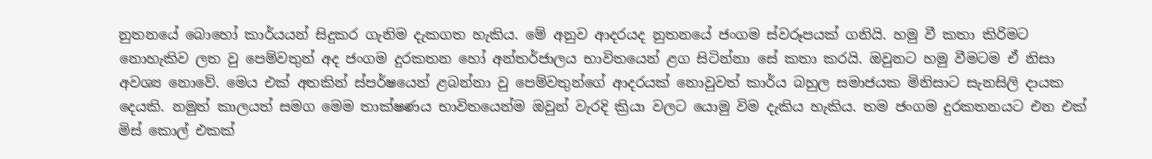නුතනයේ බොහෝ කාර්යයන් සිදුකර ගැනිම දැකගත හැකිය. මේ අනුව ආදරයද නුතනයේ ජංගම ස්වරූපයක් ගනියි. හමු වී කතා කිරිමට නොහැකිව ලත වු පෙම්වතුන් අද ජංගම දුරකතන හෝ අන්තර්ජාලය භාවිතයෙන් ළග සිටින්නා සේ කතා කරයි. ඔවුනට හමු වීමටම ඒ නිසා අවශ්‍ය නොවේ. මෙය එක් අතකින් ස්පර්ෂයෙන් ළබන්නා වු පෙම්වතුන්ගේ ආදරයක් නොවුවත් කාර්ය බහුල සමාජයක මිනිසාට සැනසිලි දායක දෙයකි. නමුත් කාලයත් සමග මෙම තාක්ෂණය භාවිතයෙන්ම ඔවුන් වැරදි ක්‍රියා වලට යොමු විම දැකිය හැකිය. තම ජංගම දුරකතනයට එන එක් මිස් කොල් එකක්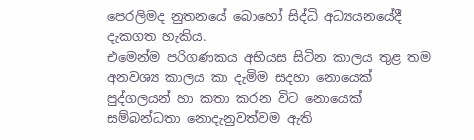පෙරලිමද නුතනයේ බොහෝ සිද්ධි අධ්‍යයනයේදී දැකගත හැකිය.
එමෙන්ම පරිගණකය අභියස සිටින කාලය තුළ තම අනවශ්‍ය කාලය කා දැමිම සදහා නොයෙක් පුද්ගලයන් හා කතා කරන විට නොයෙක්  සම්බන්ධතා නොදැනුවත්වම ඇති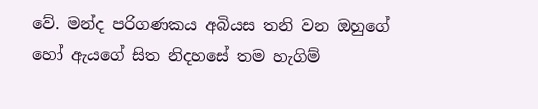වේ. මන්ද පරිගණකය අබියස තනි වන ඔහුගේ හෝ ඇයගේ සිත නිදහසේ තම හැගිම්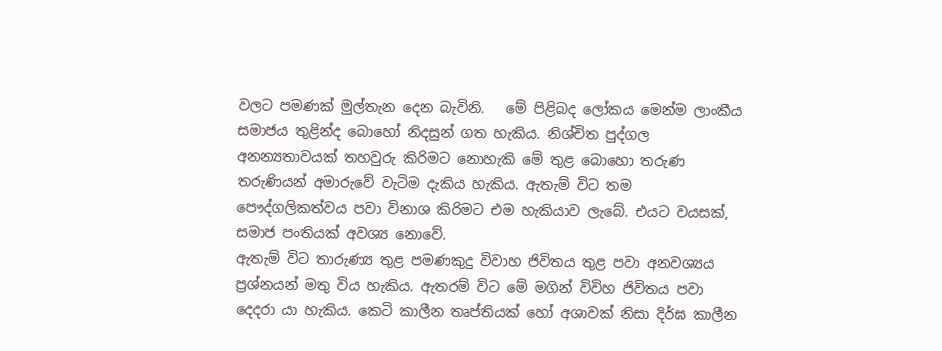වලට පමණක් මුල්තැන දෙන බැවිනි.   මේ පිළිබද ලෝකය මෙන්ම ලාංකීය සමාජය තුළින්ද බොහෝ නිදසුන් ගත හැකිය. නිශ්චිත පුද්ගල අනන්‍යතාවයක් තහවුරු කිරිමට නොහැකි මේ තුළ බොහො තරුණ තරුණියන් අමාරුවේ වැටිම දැකිය හැකිය. ඇතැම් විට තම පෞද්ගලිකත්වය පවා විනාශ කිරිමට එම හැකියාව ලැබේ. එයට වයසක්, සමාජ පංතියක් අවශ්‍ය නොවේ.
ඇතැම් විට තාරුණ්‍ය තුළ පමණකුදු විවාහ ජිවිතය තුළ පවා අනවශ්‍යය ප්‍රශ්නයන් මතු විය හැකිය. ඇතරම් විට මේ මගින් විවිහ ජිවිතය පවා දෙදරා යා හැකිය. කෙටි කාලීන තෘප්තියක් හෝ අශාවක් නිසා දිර්ඝ කාලීන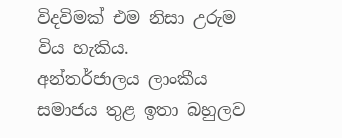විදවිමක් එම නිසා උරුම විය හැකිය.
අන්තර්ජාලය ලාංකීය සමාජය තුළ ඉතා බහුලව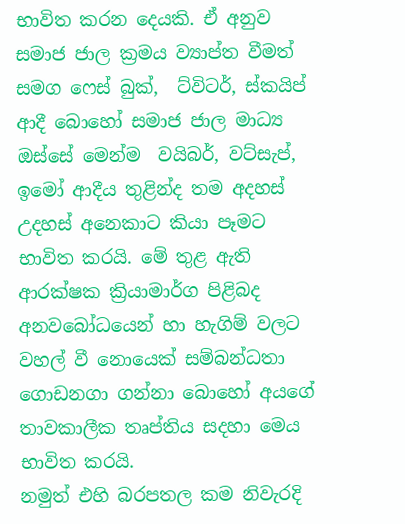භාවිත කරන දෙයකි. ඒ අනුව සමාජ ජාල ක්‍රමය ව්‍යාප්ත වීමත් සමග ෆෙස් බුක්,  ට්විටර්, ස්කයිප් ආදී බොහෝ සමාජ ජාල මාධ්‍ය ඔස්සේ මෙන්ම  වයිබර්, වට්සැප්, ඉමෝ ආදීය තුළින්ද තම අදහස් උදහස් අනෙකාට කියා පෑමට භාවිත කරයි. මේ තුළ ඇති ආරක්ෂක ක්‍රියාමාර්ග පිළිබද අනවබෝධයෙන් හා හැගිම් වලට වහල් වී නොයෙක් සම්බන්ධතා ගොඩනගා ගන්නා බොහෝ අයගේ තාවකාලීක තෘප්තිය සදහා මෙය භාවිත කරයි.
නමුත් එහි බරපතල කම නිවැරදි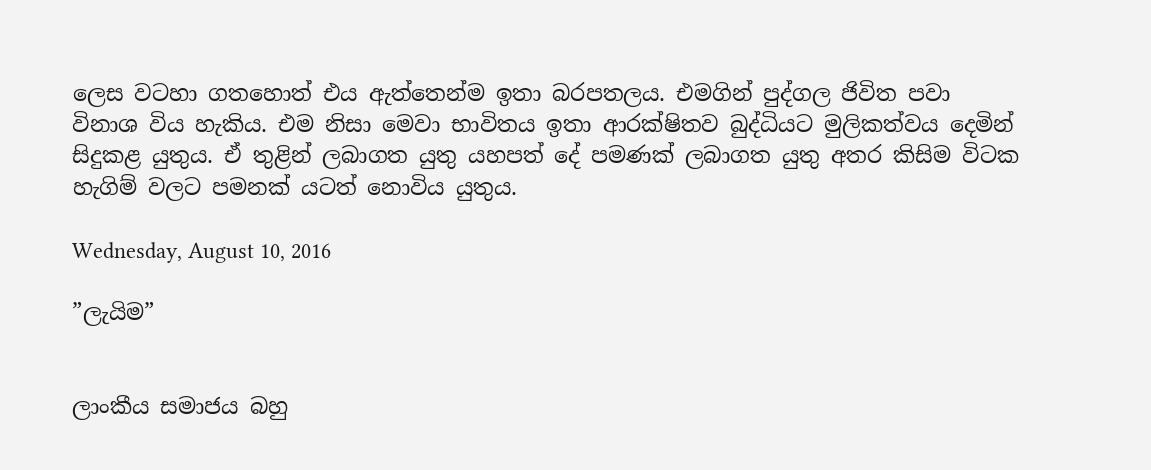ලෙස වටහා ගතහොත් එය ඇත්තෙන්ම ඉතා බරපතලය. එමගින් පුද්ගල ජිවිත පවා විනාශ විය හැකිය. එම නිසා මෙවා භාවිතය ඉතා ආරක්ෂිතව බුද්ධියට මුලිකත්වය දෙමින් සිදුකළ යුතුය. ඒ තුළින් ලබාගත යුතු යහපත් දේ පමණක් ලබාගත යුතු අතර කිසිම විටක හැගිම් වලට පමනක් යටත් නොවිය යුතුය.

Wednesday, August 10, 2016

”ලැයිම”


ලාංකීය සමාජය බහු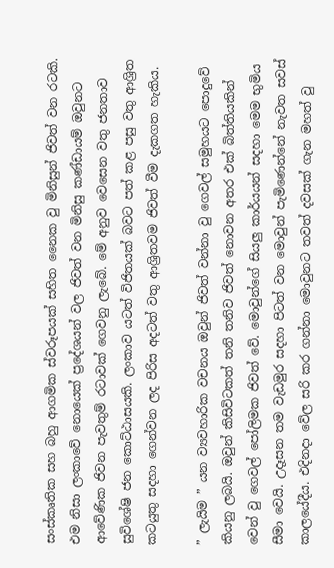සංස්කෘතික සහ බහු ආගමික ස්වරූපයක් සහිත නෛක වු මිනිසුන් ජිවත් වන රටකි.  එම නිසා ලංකාවේ නොයෙක් ප්‍රදේශයන් වල ජිවත් වන මිනිසු කණ්ඩායම් ඔවුනට ආවේණික ජිවන පැවතුම් රටාවක් ගෙවනු ලැබේ. මේ අනුව වෙසෙන වතු ජනතාව සුවිශේෂි ජන කොට්ඨාසයකි. ලංකාව යටත් විජිතයක් බවට පත් කළ පසු වතු ආශ්‍රිත කටයුතු සදහා ගෙන්වන ලද පිරිස අදටත් වතු ආශ්‍රිතවම ජිවත් වීම දැකගත හැකිය.

” ලැයිම ” යන ව්‍යවහාරික වචනය ඔවුන් ජිවත් වන්නා වු ගෙවල් සමුහයට පොදුවේ කියනු ලබයි. ඔවුන් කිසිවිටකත් තනි තනිව ජිවත් නොවන අතර එක් බිත්තියකින් වෙන් වු ගෙවල් පෝලිමක ජිවත් වේ. මොවුන්ගේ සියලු කාර්යයන් සදහා මෙම භුමිය සීමා වෙයි. උදෑසන තම වැඩමුර සදහා පිටත් වන මොවුන් පැමිණෙන්නේ නැවත සවස් කාලයේදීය. එදිනදා වේල සරි කර ගන්නා මොවුනට තවත් දවසක් ගැන මහත් වු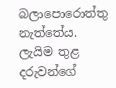බලාපොරොත්තු නැත්තේය.
ලැයිම තුළ දරුවන්ගේ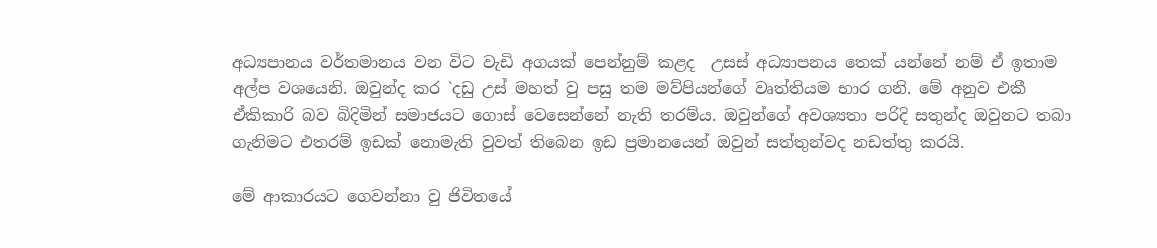අධ්‍යපානය වර්තමානය වන විට වැඩි අගයක් පෙන්නුම් කළද  උසස් අධ්‍යාපනය තෙක් යන්නේ නම් ඒ ඉතාම අල්ප වශයෙනි. ඔවුන්ද කර `දඩු උස් මහත් වු පසු තම මව්පියන්ගේ වෘත්තියම භාර ගනි. මේ අනුව එකී ඒකිකාරි බව බිදිමින් සමාජයට ගොස් වෙසෙන්නේ නැති තරම්ය. ඔවුන්ගේ අවශ්‍යතා පරිදි සතුන්ද ඔවුනට තබා ගැනිමට එතරම් ඉඩක් නොමැති වුවත් තිබෙන ඉඩ ප්‍රමානයෙන් ඔවුන් සත්තුන්වද නඩත්තු කරයි.

මේ ආකාරයට ගෙවන්නා වු ජිවිතයේ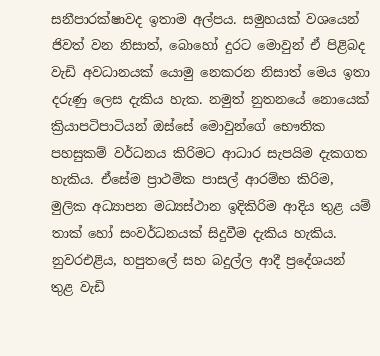සනීපාරක්ෂාවද ඉතාම අල්පය. සමුහයක් වශයෙන් ජිවත් වන නිසාත්, බොහෝ දුරට මොවුන් ඒ පිළිබද වැඩි අවධානයක් යොමු නෙකරන නිසාත් මෙය ඉතා දරුණු ලෙස දැකිය හැක. නමුත් නුතනයේ නොයෙක් ක්‍රියාපටිපාටියන් ඔස්සේ මොවුන්ගේ භෞතික පහසුකම් වර්ධනය කිරිමට ආධාර සැපයිම දැකගත හැකිය. ඒසේම ප්‍රාථමික පාසල් ආරම්භ කිරිම, මුලික අධ්‍යාපන මධ්‍යස්ථාන ඉදිකිරිම ආදිය තුළ යම් තාක් හෝ සංවර්ධනයක් සිදුවීම දැකිය හැකිය.
නුවරඑළිය, හපුතලේ සහ බදුල්ල ආදී ප්‍රදේශයන් තුළ වැඩි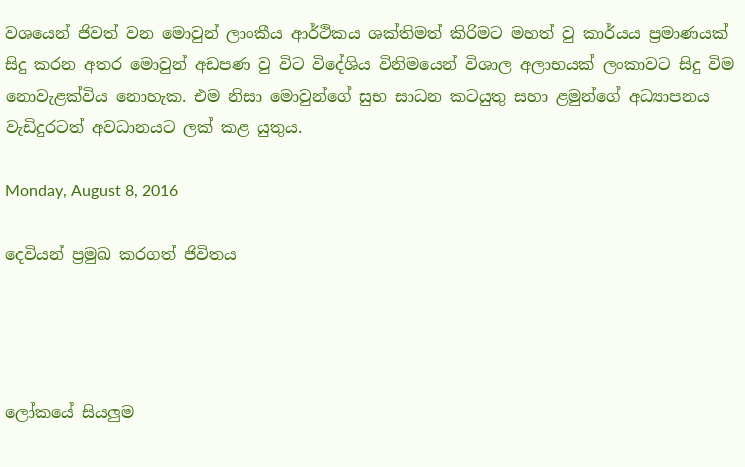වශයෙන් ජිවත් වන මොවුන් ලාංකීය ආර්ථිකය ශක්තිමත් කිරිමට මහත් වු කාර්යය ප්‍රමාණයක් සිදු කරන අතර මොවුන් අඩපණ වු විට විදේශිය විනිමයෙන් විශාල අලාභයක් ලංකාවට සිදු විම නොවැළක්විය නොහැක. එම නිසා මොවුන්ගේ සුභ සාධන කටයුතු සහා ළමුන්ගේ අධ්‍යාපනය වැඩිදුරටත් අවධානයට ලක් කළ යුතුය.

Monday, August 8, 2016

දෙවියන් ප්‍රමුඛ කරගත් ජිවිතය




ලෝකයේ සියලුම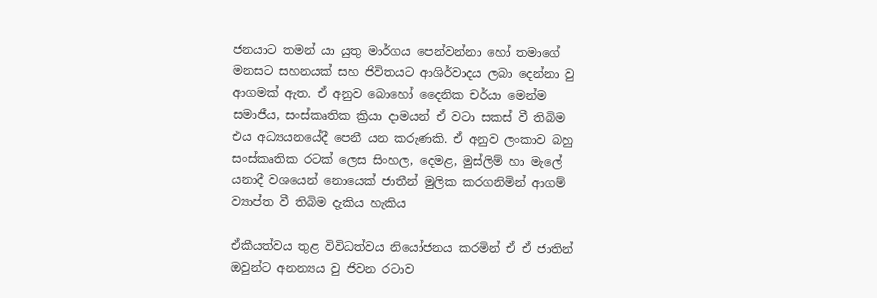ජනයාට තමන් යා යුතු මාර්ගය පෙන්වන්නා හෝ තමාගේ මනසට සහනයක් සහ ජිවිතයට ආශිර්වාදය ලබා දෙන්නා වු ආගමක් ඇත. ඒ අනුව බොහෝ දෛනික චර්යා මෙන්ම සමාජීය, සංස්කෘතික ක්‍රියා දාමයන් ඒ වටා සකස් වී තිබිම එය අධ්‍යයනයේදී පෙනී යන කරුණකි. ඒ අනුව ලංකාව බහු සංස්කෘතික රටක් ලෙස සිංහල, දෙමළ, මුස්ලිම් හා මැලේ යනාදී වශයෙන් නොයෙක් ජාතීන් මුලික කරගනිමින් ආගම් ව්‍යාප්ත වී තිබිම දැකිය හැකිය

ඒකීයත්වය තුළ විවිධත්වය නියෝජනය කරමින් ඒ ඒ ජාතින් ඔවුන්ට අනන්‍යය වු ජිවන රටාව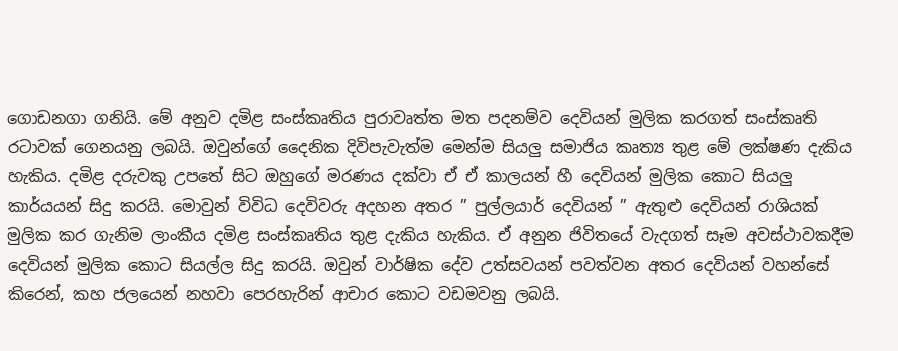ගොඩනගා ගනියි. මේ අනුව දමිළ සංස්කෘතිය පුරාවෘත්ත මත පදනම්ව දෙවියන් මුලික කරගත් සංස්කෘති රටාවක් ගෙනයනු ලබයි. ඔවුන්ගේ දෛනික දිවිපැවැත්ම මෙන්ම සියලු සමාජිය කෘත්‍ය තුළ මේ ලක්ෂණ දැකිය හැකිය. දමිළ දරුවකු උපතේ සිට ඔහුගේ මරණය දක්වා ඒ ඒ කාලයන් හී දෙවියන් මුලික කොට සියලු කාර්යයන් සිදු කරයි. මොවුන් විවිධ දෙවිවරු අදහන අතර ” පුල්ලයාර් දෙවියන් ” ඇතුළු දෙවියන් රාශියක් මුලික කර ගැනිම ලාංකීය දමිළ සංස්කෘතිය තුළ දැකිය හැකිය. ඒ අනුන ජිවිතයේ වැදගත් සෑම අවස්ථාවකදීම දෙවියන් මුලික කොට සියල්ල සිදු කරයි. ඔවුන් වාර්ෂික දේව උත්සවයන් පවත්වන අතර දෙවියන් වහන්සේ කිරෙන්, කහ ජලයෙන් නහවා පෙරහැරින් ආචාර කොට වඩමවනු ලබයි.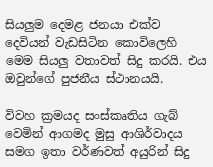සියලුම දෙමළ ජනයා එක්ව දෙවියන් වැඩසිටින කොවිලෙහි මෙම සියලු වතාවත් සිදු කරයි. එය ඔවුන්ගේ පුජනීය ස්ථානයයි.

විවහ ක්‍රමයද සංස්කෘතිය ගැබ් වෙමින් ආගමද මුසු ආශිර්වාදය සමග ඉතා වර්ණවත් අයුරින් සිදු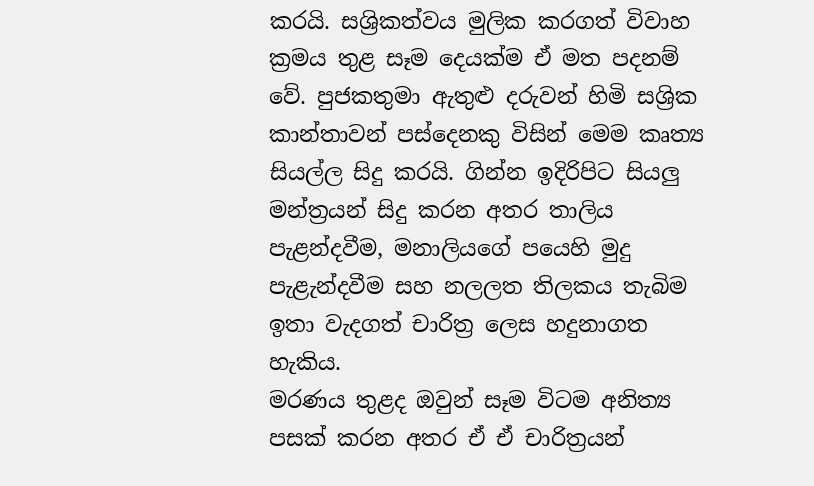කරයි. සශ්‍රිකත්වය මුලික කරගත් විවාහ ක්‍රමය තුළ සෑම දෙයක්ම ඒ මත පදනම් වේ. පුජකතුමා ඇතුළු දරුවන් හිමි සශ්‍රික කාන්තාවන් පස්දෙනකු විසින් මෙම කෘත්‍ය සියල්ල සිදු කරයි. ගින්න ඉදිරිපිට සියලු මන්ත්‍රයන් සිදු කරන අතර තාලිය පැළන්දවීම, මනාලියගේ පයෙහි මුදු පැළැන්දවීම සහ නලලත තිලකය තැබිම ඉතා වැදගත් චාරිත්‍ර ලෙස හදුනාගත හැකිය.
මරණය තුළද ඔවුන් සෑම විටම අනිත්‍ය පසක් කරන අතර ඒ ඒ චාරිත්‍රයන්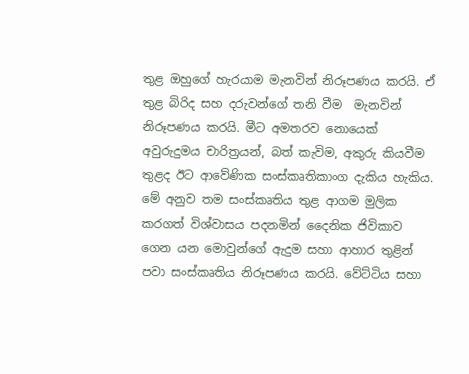තුළ ඔහුගේ හැරයාම මැනවින් නිරූපණය කරයි. ඒ තුළ බිරිද සහ දරුවන්ගේ තනි වීම  මැනවින් නිරූපණය කරයි. මීට අමතරව නොයෙක් අවුරුදුමය චාරිත්‍රයන්, බත් කැවිම, අකුරු කියවීම තුළද ඊට ආවේණික සංස්කෘතිකාංග දැකිය හැකිය.
මේ අනුව තම සංස්කෘතිය තුළ ආගම මුලික කරගත් විශ්වාසය පදනමින් දෛනික ජිවිකාව ගෙන යන මොවුන්ගේ ඇදුම සහා ආහාර තුළින් පවා සංස්කෘතිය නිරූපණය කරයි. වේට්ටිය සහා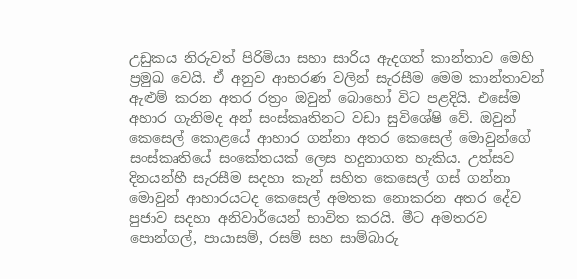උඩුකය නිරුවත් පිරිමියා සහා සාරිය ඇදගත් කාන්තාව මෙහි ප්‍රමුඛ වෙයි. ඒ අනුව ආභරණ වලින් සැරසීම මෙම කාන්තාවන් ඇළුම් කරන අතර රත්‍රං ඔවුන් බොහෝ විට පළදියි. එසේම අහාර ගැනිමද අන් සංස්කෘතිනට වඩා සුවිශේෂි වේ. ඔවුන් කෙසෙල් කොළයේ ආහාර ගන්නා අතර කෙසෙල් මොවුන්ගේ සංස්කෘතියේ සංකේතයක් ලෙස හදුනාගත හැකිය. උත්සව දිනයන්හී සැරසීම සදහා කැන් සහිත කෙසෙල් ගස් ගන්නා මොවුන් ආහාරයටද කෙසෙල් අමතක නොකරන අතර දේව පුජාව සදහා අනිවාර්යෙන් භාවිත කරයි. මීට අමතරව පොන්ගල්, පායාසම්, රසම් සහ සාම්බාරු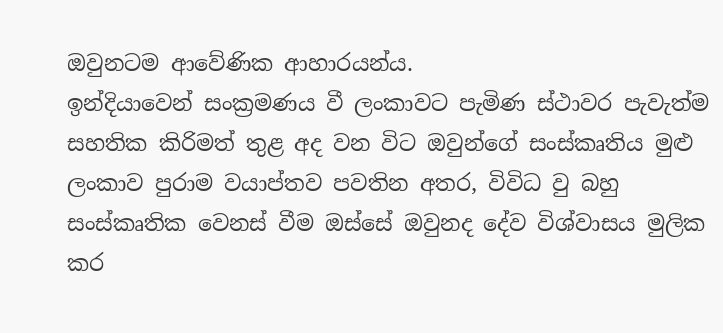ඔවුනටම ආවේණික ආහාරයන්ය.
ඉන්දියාවෙන් සංක්‍රමණය වී ලංකාවට පැමිණ ස්ථාවර පැවැත්ම සහතික කිරිමත් තුළ අද වන විට ඔවුන්ගේ සංස්කෘතිය මුළු ලංකාව පුරාම වයාප්තව පවතින අතර, විවිධ වු බහු සංස්කෘතික වෙනස් වීම ඔස්සේ ඔවුනද දේව විශ්වාසය මුලික කර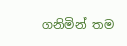ගනිමින් තම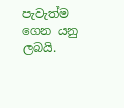පැවැත්ම ගෙන යනු ලබයි.